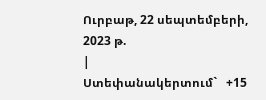Ուրբաթ, 22 սեպտեմբերի, 2023 թ.
|
Ստեփանակերտում`   +15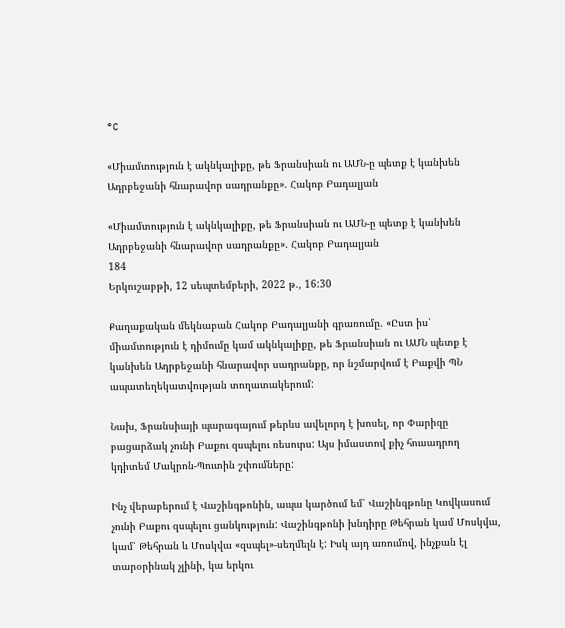°C

«Միամտություն է ակնկալիքը, թե Ֆրանսիան ու ԱՄՆ-ը պետք է կանխեն Ադրբեջանի հնարավոր սադրանքը». Հակոբ Բադալյան

«Միամտություն է ակնկալիքը, թե Ֆրանսիան ու ԱՄՆ-ը պետք է կանխեն Ադրբեջանի հնարավոր սադրանքը». Հակոբ Բադալյան
184
Երկուշաբթի, 12 սեպտեմբերի, 2022 թ., 16:30

Քաղաքական մեկնաբան Հակոբ Բադալյանի գրառումը. «Ըստ իս՝ միամտություն է դիմումը կամ ակնկալիքը, թե Ֆրանսիան ու ԱՄՆ պետք է կանխեն Ադրբեջանի հնարավոր սադրանքը, որ նշմարվում է Բաքվի ՊՆ ապատեղեկատվության տողատակերում:

Նախ, Ֆրանսիայի պարագայում թերևս ավելորդ է խոսել, որ Փարիզը բացարձակ չունի Բաքու զսպելու ռեսուրս: Այս իմաստով քիչ հուսադրող կդիտեմ Մակրոն-Պուտին շփումները:

Ինչ վերաբերում է Վաշինգթոնին, ապա կարծում եմ՝ Վաշինգթոնը Կովկասում չունի Բաքու զսպելու ցանկություն: Վաշինգթոնի խնդիրը Թեհրան կամ Մոսկվա, կամ՝ Թեհրան և Մոսկվա «զսպել»-սեղմելն է: Իսկ այդ առումով, ինչքան էլ տարօրինակ չլինի, կա երկու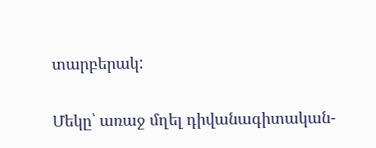տարբերակ:

Մեկը՝ առաջ մղել դիվանագիտական-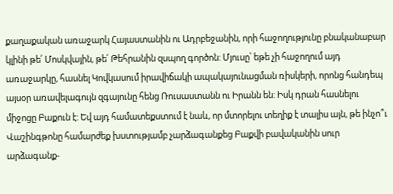քաղաքական առաջարկ Հայաստանին ու Ադրբեջանին, որի հաջողությունը բնականաբար կլինի թե՛ Մոսկվային, թե՛ Թեհրանին զսպող գործոն: Մյուսը՝ եթե չի հաջողում այդ առաջարկը, հասնել Կովկասում իրավիճակի ապակայունացման ռիսկերի, որոնց հանդեպ այսօր առավելագույն զգայունը հենց Ռուսաստանն ու Իրանն են: Իսկ դրան հասնելու միջոցը Բաքուն է: Եվ այդ համատեքստում է նաև, որ մտորելու տեղիք է տալիս այն, թե ինչո՞ւ Վաշինգթոնը համարժեք խստությամբ չարձագանքեց Բաքվի բավականին սուր արձագանք-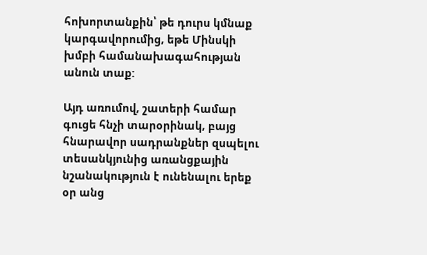հոխորտանքին՝ թե դուրս կմնաք կարգավորումից, եթե Մինսկի խմբի համանախագահության անուն տաք:

Այդ առումով, շատերի համար գուցե հնչի տարօրինակ, բայց հնարավոր սադրանքներ զսպելու տեսանկյունից առանցքային նշանակություն է ունենալու երեք օր անց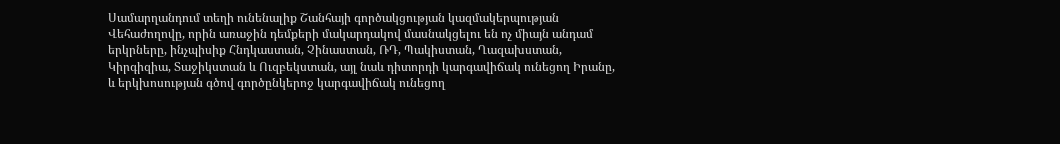Սամարղանդում տեղի ունենալիք Շանհայի գործակցության կազմակերպության Վեհաժողովը, որին առաջին դեմքերի մակարդակով մասնակցելու են ոչ միայն անդամ երկրները, ինչպիսիք Հնդկաստան, Չինաստան, ՌԴ, Պակիստան, Ղազախստան, Կիրգիզիա, Տաջիկստան և Ուզբեկստան, այլ նաև դիտորդի կարգավիճակ ունեցող Իրանը, և երկխոսության գծով գործընկերոջ կարգավիճակ ունեցող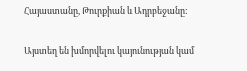Հայաստանը, Թուրքիան և Ադրբեջանը:

Այստեղ են խմորվելու կայունության կամ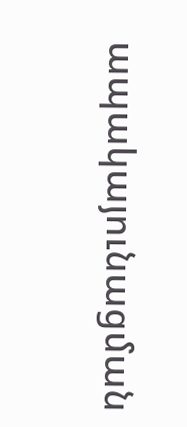ապակայունացման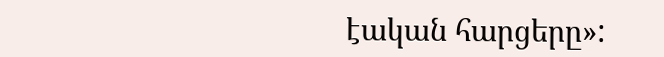էական հարցերը»: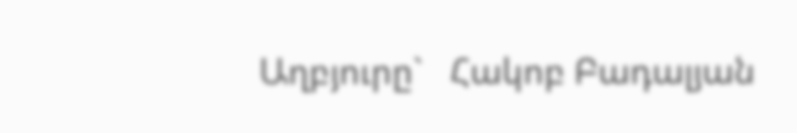Աղբյուրը`   Հակոբ Բադալյան